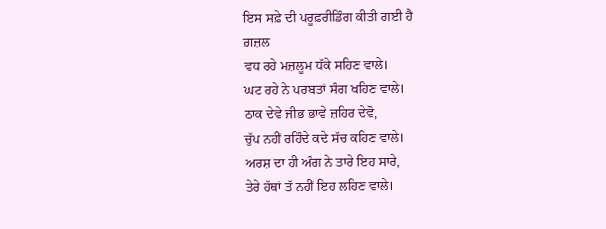ਇਸ ਸਫ਼ੇ ਦੀ ਪਰੂਫ਼ਰੀਡਿੰਗ ਕੀਤੀ ਗਈ ਹੈ
ਗ਼ਜ਼ਲ
ਵਧ ਰਹੇ ਮਜ਼ਲੂਮ ਧੱਕੇ ਸਹਿਣ ਵਾਲੇ।
ਘਟ ਰਹੇ ਨੇ ਪਰਬਤਾਂ ਸੰਗ ਖਹਿਣ ਵਾਲੇ।
ਠਾਕ ਦੇਵੇ ਜੀਭ ਭਾਵੇ ਜ਼ਹਿਰ ਦੇਵੋ,
ਚੁੱਪ ਨਹੀਂ ਰਹਿੰਦੇ ਕਦੇ ਸੱਚ ਕਹਿਣ ਵਾਲੇ।
ਅਰਸ਼ ਦਾ ਹੀ ਅੰਗ ਨੇ ਤਾਰੇ ਇਹ ਸਾਰੇ,
ਤੇਰੇ ਹੱਥਾਂ ਤੱ ਨਹੀਂ ਇਹ ਲਹਿਣ ਵਾਲੇ।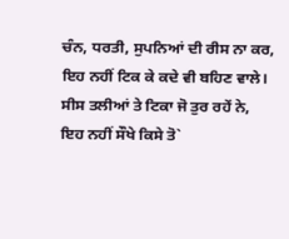ਚੰਨ, ਧਰਤੀ, ਸੁਪਨਿਆਂ ਦੀ ਰੀਸ ਨਾ ਕਰ,
ਇਹ ਨਹੀਂ ਟਿਕ ਕੇ ਕਦੇ ਵੀ ਬਹਿਣ ਵਾਲੇ।
ਸੀਸ ਤਲੀਆਂ ਤੇ ਟਿਕਾ ਜੋ ਤੁਰ ਰਹੇਂ ਨੇ,
ਇਹ ਨਹੀਂ ਸੌਖੇ ਕਿਸੇ ਤੋ`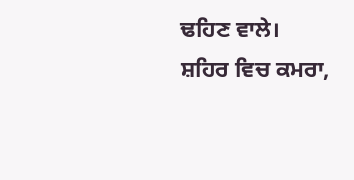ਢਹਿਣ ਵਾਲੇ।
ਸ਼ਹਿਰ ਵਿਚ ਕਮਰਾ,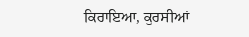ਕਿਰਾਇਆ, ਕੁਰਸੀਆਂ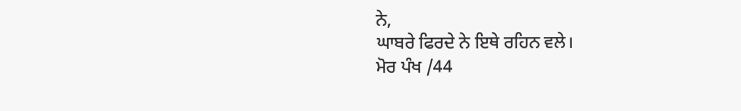ਨੇ,
ਘਾਬਰੇ ਫਿਰਦੇ ਨੇ ਇਥੇ ਰਹਿਨ ਵਲੇ।
ਮੋਰ ਪੰਖ /44